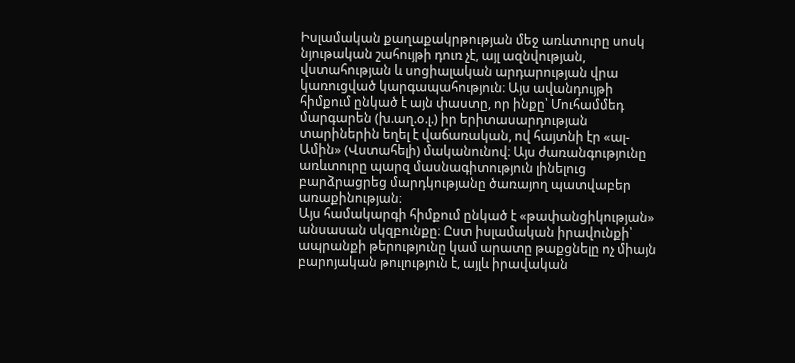Իսլամական քաղաքակրթության մեջ առևտուրը սոսկ նյութական շահույթի դուռ չէ, այլ ազնվության, վստահության և սոցիալական արդարության վրա կառուցված կարգապահություն։ Այս ավանդույթի հիմքում ընկած է այն փաստը, որ ինքը՝ Մուհամմեդ մարգարեն (խ.աղ.օ.լ.) իր երիտասարդության տարիներին եղել է վաճառական, ով հայտնի էր «ալ-Ամին» (Վստահելի) մականունով։ Այս ժառանգությունը առևտուրը պարզ մասնագիտություն լինելուց բարձրացրեց մարդկությանը ծառայող պատվաբեր առաքինության։
Այս համակարգի հիմքում ընկած է «թափանցիկության» անսասան սկզբունքը։ Ըստ իսլամական իրավունքի՝ ապրանքի թերությունը կամ արատը թաքցնելը ոչ միայն բարոյական թուլություն է, այլև իրավական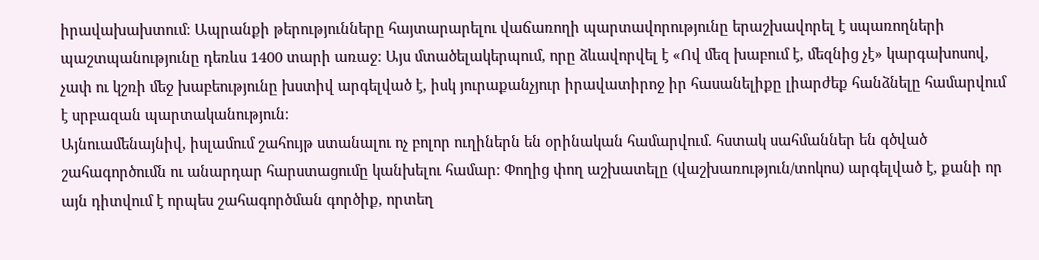իրավախախտում։ Ապրանքի թերությունները հայտարարելու վաճառողի պարտավորությունը երաշխավորել է սպառողների պաշտպանությունը դեռևս 1400 տարի առաջ։ Այս մտածելակերպում, որը ձևավորվել է «Ով մեզ խաբում է, մեզնից չէ» կարգախոսով, չափ ու կշռի մեջ խաբեությունը խստիվ արգելված է, իսկ յուրաքանչյուր իրավատիրոջ իր հասանելիքը լիարժեք հանձնելը համարվում է սրբազան պարտականություն։
Այնուամենայնիվ, իսլամում շահույթ ստանալու ոչ բոլոր ուղիներն են օրինական համարվում. հստակ սահմաններ են գծված շահագործումն ու անարդար հարստացումը կանխելու համար։ Փողից փող աշխատելը (վաշխառություն/տոկոս) արգելված է, քանի որ այն դիտվում է որպես շահագործման գործիք, որտեղ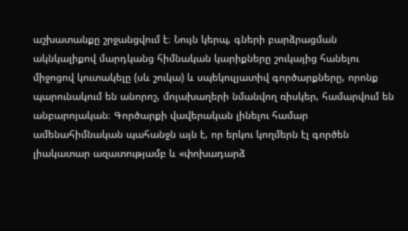աշխատանքը շրջանցվում է։ Նույն կերպ, գների բարձրացման ակնկալիքով մարդկանց հիմնական կարիքները շուկայից հանելու միջոցով կուտակելը (սև շուկա) և սպեկուլյատիվ գործարքները, որոնք պարունակում են անորոշ, մոլախաղերի նմանվող ռիսկեր, համարվում են անբարոյական։ Գործարքի վավերական լինելու համար ամենահիմնական պահանջն այն է, որ երկու կողմերն էլ գործեն լիակատար ազատությամբ և «փոխադարձ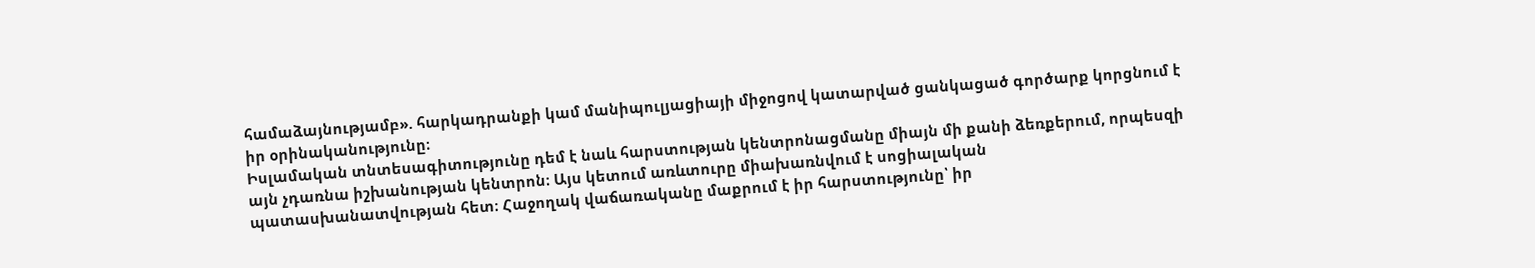համաձայնությամբ». հարկադրանքի կամ մանիպուլյացիայի միջոցով կատարված ցանկացած գործարք կորցնում է իր օրինականությունը։
Իսլամական տնտեսագիտությունը դեմ է նաև հարստության կենտրոնացմանը միայն մի քանի ձեռքերում, որպեսզի այն չդառնա իշխանության կենտրոն։ Այս կետում առևտուրը միախառնվում է սոցիալական պատասխանատվության հետ։ Հաջողակ վաճառականը մաքրում է իր հարստությունը՝ իր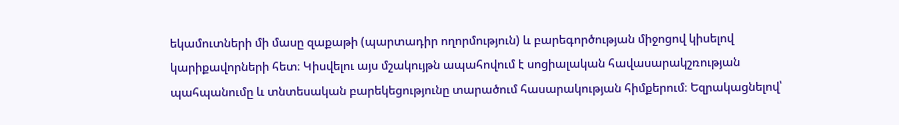եկամուտների մի մասը զաքաթի (պարտադիր ողորմություն) և բարեգործության միջոցով կիսելով կարիքավորների հետ։ Կիսվելու այս մշակույթն ապահովում է սոցիալական հավասարակշռության պահպանումը և տնտեսական բարեկեցությունը տարածում հասարակության հիմքերում։ Եզրակացնելով՝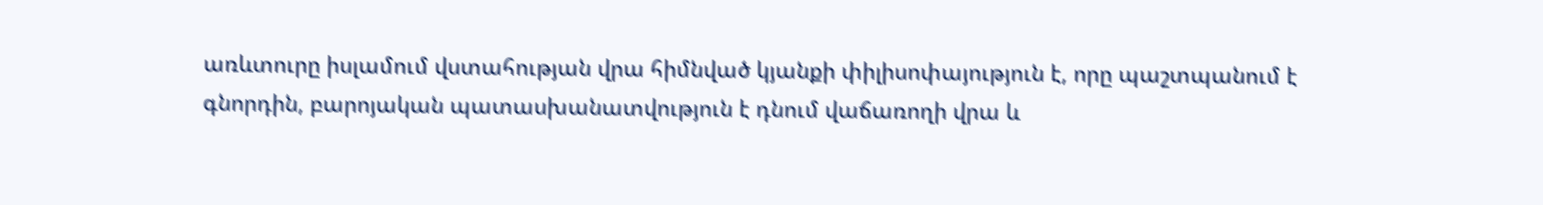առևտուրը իսլամում վստահության վրա հիմնված կյանքի փիլիսոփայություն է, որը պաշտպանում է գնորդին, բարոյական պատասխանատվություն է դնում վաճառողի վրա և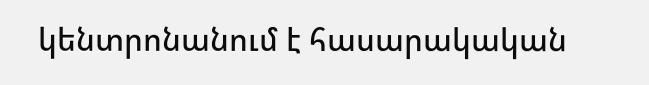կենտրոնանում է հասարակական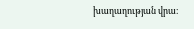խաղաղության վրա։